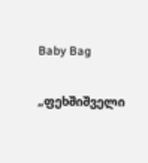Baby Bag

„ფეხშიშველი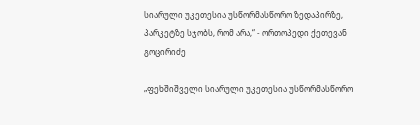სიარული უკეთესია უსწორმასწორო ზედაპირზე, პარკეტზე სჯობს, რომ არა,“ - ორთოპედი ქეთევან გოცირიძე

„ფეხშიშველი სიარული უკეთესია უსწორმასწორო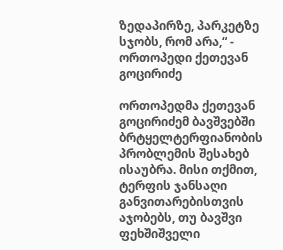ზედაპირზე, პარკეტზე სჯობს, რომ არა,“ - ორთოპედი ქეთევან გოცირიძე

ორთოპედმა ქეთევან გოცირიძემ ბავშვებში ბრტყელტერფიანობის პრობლემის შესახებ ისაუბრა. მისი თქმით, ტერფის ჯანსაღი განვითარებისთვის აჯობებს, თუ ბავშვი ფეხშიშველი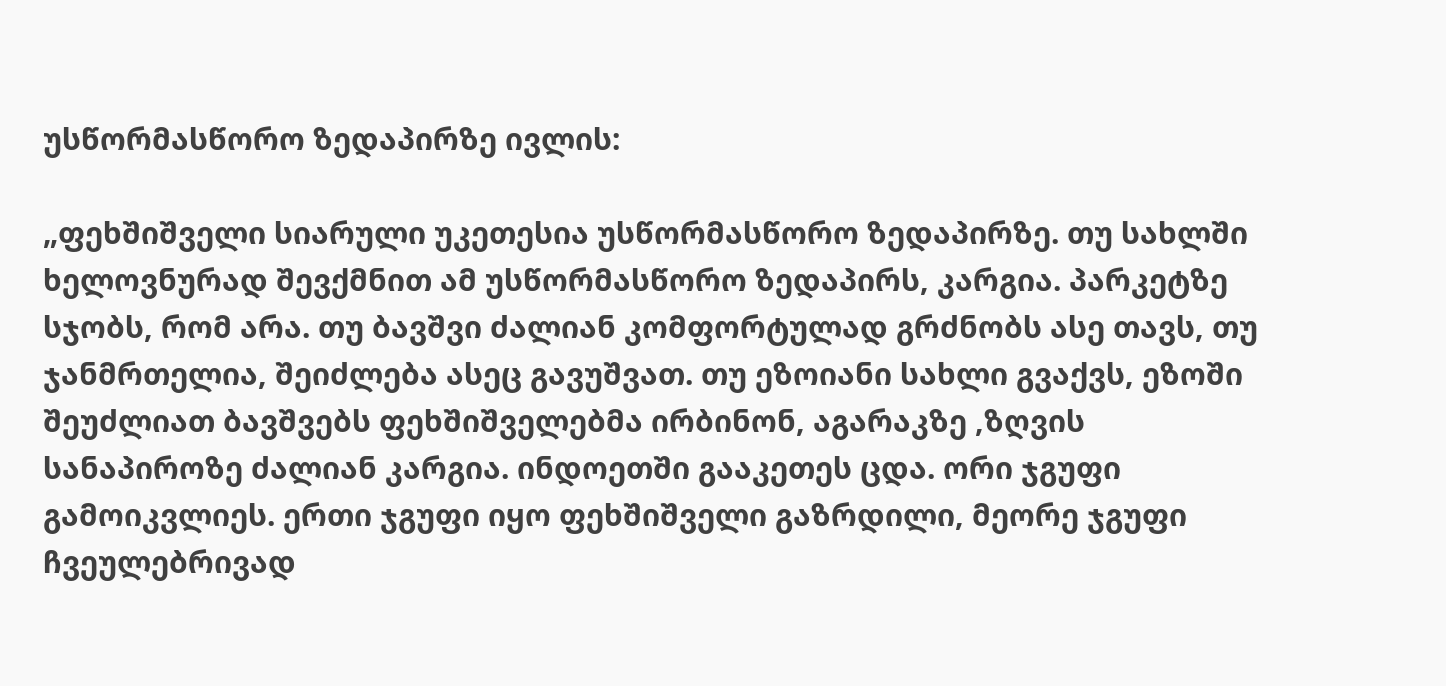უსწორმასწორო ზედაპირზე ივლის:

„ფეხშიშველი სიარული უკეთესია უსწორმასწორო ზედაპირზე. თუ სახლში ხელოვნურად შევქმნით ამ უსწორმასწორო ზედაპირს, კარგია. პარკეტზე სჯობს, რომ არა. თუ ბავშვი ძალიან კომფორტულად გრძნობს ასე თავს, თუ ჯანმრთელია, შეიძლება ასეც გავუშვათ. თუ ეზოიანი სახლი გვაქვს, ეზოში შეუძლიათ ბავშვებს ფეხშიშველებმა ირბინონ, აგარაკზე ,ზღვის სანაპიროზე ძალიან კარგია. ინდოეთში გააკეთეს ცდა. ორი ჯგუფი გამოიკვლიეს. ერთი ჯგუფი იყო ფეხშიშველი გაზრდილი, მეორე ჯგუფი ჩვეულებრივად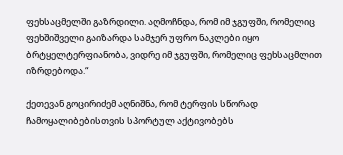ფეხსაცმელში გაზრდილი. აღმოჩნდა, რომ იმ ჯგუფში, რომელიც ფეხშიშველი გაიზარდა სამჯერ უფრო ნაკლები იყო ბრტყელტერფიანობა, ვიდრე იმ ჯგუფში, რომელიც ფეხსაცმლით იზრდებოდა.“

ქეთევან გოცირიძემ აღნიშნა, რომ ტერფის სწორად ჩამოყალიბებისთვის სპორტულ აქტივობებს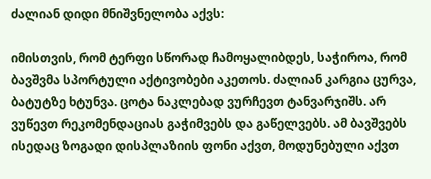ძალიან დიდი მნიშვნელობა აქვს:

იმისთვის, რომ ტერფი სწორად ჩამოყალიბდეს, საჭიროა, რომ ბავშვმა სპორტული აქტივობები აკეთოს. ძალიან კარგია ცურვა, ბატუტზე ხტუნვა. ცოტა ნაკლებად ვურჩევთ ტანვარჯიშს. არ ვუწევთ რეკომენდაციას გაჭიმვებს და გაწელვებს. ამ ბავშვებს ისედაც ზოგადი დისპლაზიის ფონი აქვთ, მოდუნებული აქვთ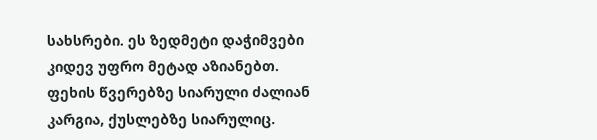სახსრები. ეს ზედმეტი დაჭიმვები კიდევ უფრო მეტად აზიანებთ. ფეხის წვერებზე სიარული ძალიან კარგია, ქუსლებზე სიარულიც.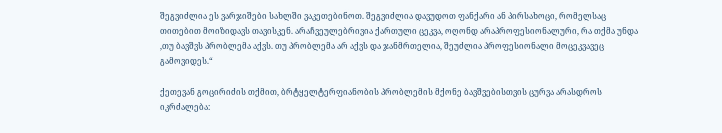შეგვიძლია ეს ვარჯიშები სახლში ვაკეთებინოთ. შეგვიძლია დავუდოთ ფანქარი ან პირსახოცი, რომელსაც თითებით მოიზიდავს თავისკენ. არაჩვეულებრივია ქართული ცეკვა, ოღონდ არაპროფესიონალური, რა თქმა უნდა ,თუ ბავშვს პრობლემა აქვს. თუ პრობლემა არ აქვს და ჯანმრთელია, შეუძლია პროფესიონალი მოცეკვავეც გამოვიდეს.“

ქეთევან გოცირიძის თქმით, ბრტყელტერფიანობის პრობლემის მქონე ბავშვებისთვის ცურვა არასდროს იკრძალება: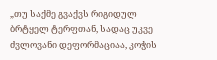„თუ საქმე გვაქვს რიგიდულ ბრტყელ ტერფთან, სადაც უკვე ძვლოვანი დეფორმაციაა, კოჭის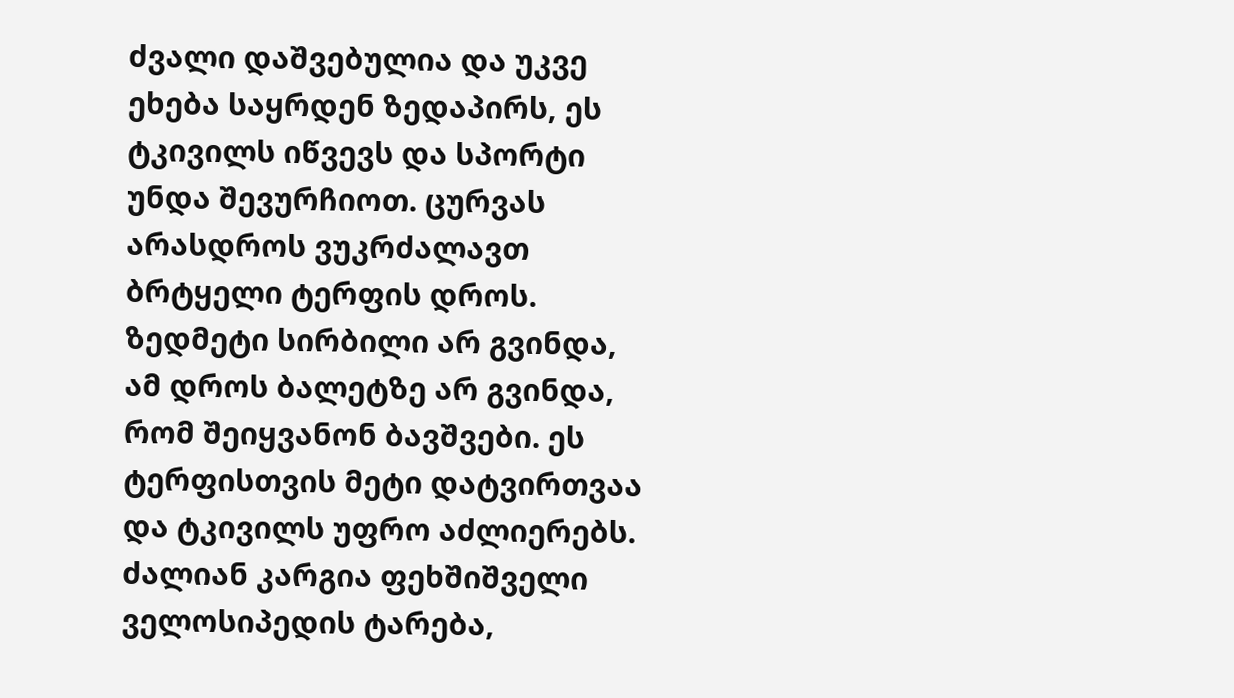ძვალი დაშვებულია და უკვე ეხება საყრდენ ზედაპირს, ეს ტკივილს იწვევს და სპორტი უნდა შევურჩიოთ. ცურვას არასდროს ვუკრძალავთ ბრტყელი ტერფის დროს. ზედმეტი სირბილი არ გვინდა, ამ დროს ბალეტზე არ გვინდა, რომ შეიყვანონ ბავშვები. ეს ტერფისთვის მეტი დატვირთვაა და ტკივილს უფრო აძლიერებს. ძალიან კარგია ფეხშიშველი ველოსიპედის ტარება,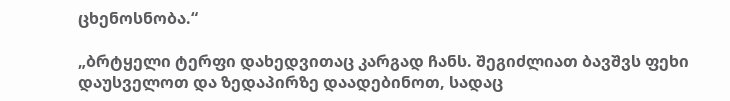ცხენოსნობა.“

„ბრტყელი ტერფი დახედვითაც კარგად ჩანს. შეგიძლიათ ბავშვს ფეხი დაუსველოთ და ზედაპირზე დაადებინოთ, სადაც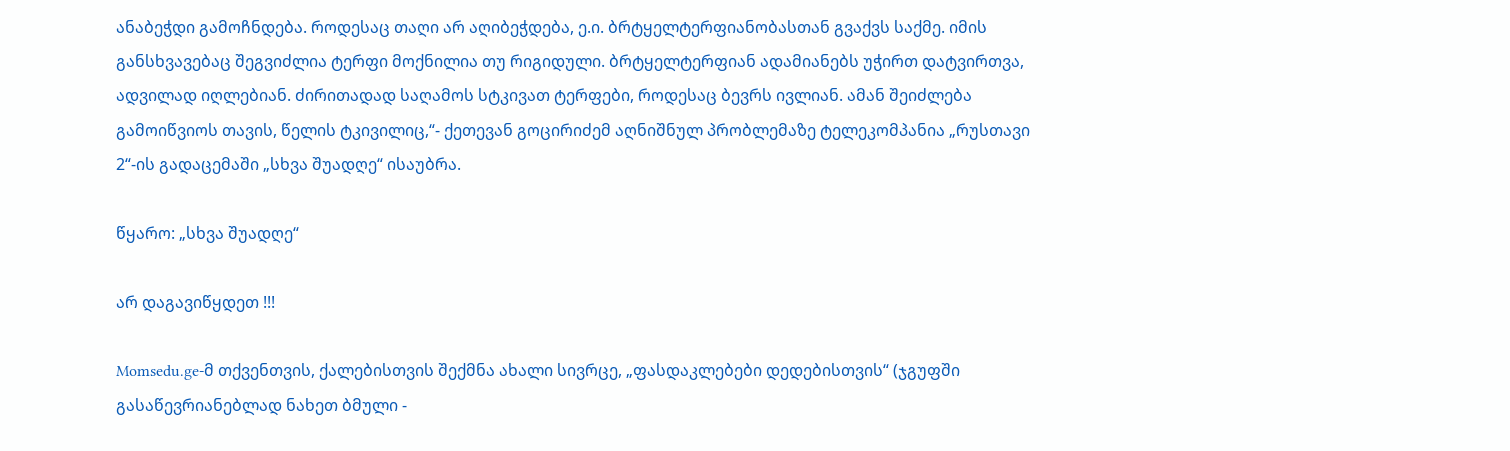ანაბეჭდი გამოჩნდება. როდესაც თაღი არ აღიბეჭდება, ე.ი. ბრტყელტერფიანობასთან გვაქვს საქმე. იმის განსხვავებაც შეგვიძლია ტერფი მოქნილია თუ რიგიდული. ბრტყელტერფიან ადამიანებს უჭირთ დატვირთვა, ადვილად იღლებიან. ძირითადად საღამოს სტკივათ ტერფები, როდესაც ბევრს ივლიან. ამან შეიძლება გამოიწვიოს თავის, წელის ტკივილიც,“- ქეთევან გოცირიძემ აღნიშნულ პრობლემაზე ტელეკომპანია „რუსთავი 2“-ის გადაცემაში „სხვა შუადღე“ ისაუბრა.

წყარო: „სხვა შუადღე“

არ დაგავიწყდეთ !!!

Momsedu.ge-მ თქვენთვის, ქალებისთვის შექმნა ახალი სივრცე, „ფასდაკლებები დედებისთვის“ (ჯგუფში გასაწევრიანებლად ნახეთ ბმული -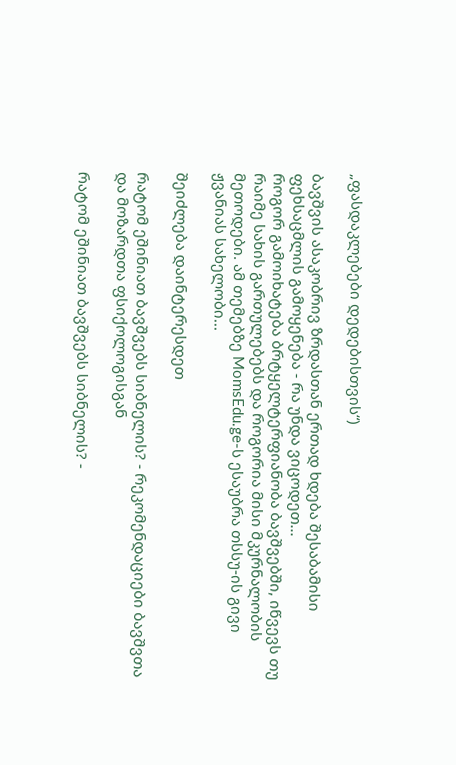„ფასდაკლებები დედებისთვის“)

ბავშვის ასაკობრივ ზრდასთან ერთად ხდება შესაბამისი ფეხსაცმლის გამოყენება - რა უნდა ვიცოდეთ...
როგორ გამოიხატება ბრტყელტერფიანობა ბავშვებში, იწვევს თუ რაიმე სახის გართულებებს და როგორია მისი მკურნალობის მეთოდები. ამ თემებზე MomsEdu.ge-ს ესაუბრა თსსუ-ის გივი ჟვანიას სახელობი...

შეიძლება დაინტერესდეთ

რატომ ეშინიათ ბავშვებს სიბნელის? - რეკომენდაციები ბავშვთა და მოზარდთა ფსიქოლოგისგან

რატომ ეშინიათ ბავშვებს სიბნელის? -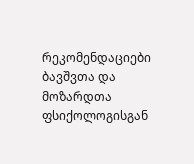რეკომენდაციები ბავშვთა და მოზარდთა ფსიქოლოგისგან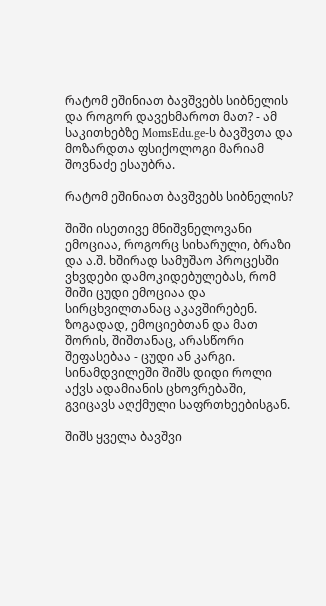რატომ ეშინიათ ბავშვებს სიბნელის და როგორ დავეხმაროთ მათ? - ამ საკითხებზე MomsEdu.ge-ს ბავშვთა და მოზარდთა ფსიქოლოგი მარიამ შოვნაძე ესაუბრა.

რატომ ეშინიათ ბავშვებს სიბნელის?

შიში ისეთივე მნიშვნელოვანი ემოციაა, როგორც სიხარული, ბრაზი და ა.შ. ხშირად სამუშაო პროცესში ვხვდები დამოკიდებულებას, რომ შიში ცუდი ემოციაა და სირცხვილთანაც აკავშირებენ. ზოგადად, ემოციებთან და მათ შორის, შიშთანაც, არასწორი შეფასებაა - ცუდი ან კარგი. სინამდვილეში შიშს დიდი როლი აქვს ადამიანის ცხოვრებაში, გვიცავს აღქმული საფრთხეებისგან.

შიშს ყველა ბავშვი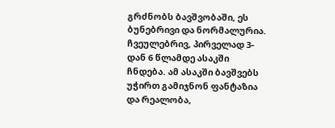გრძნობს ბავშვობაში, ეს ბუნებრივი და ნორმალურია. ჩვეულებრივ, პირველად 3-დან 6 წლამდე ასაკში ჩნდება. ამ ასაკში ბავშვებს უჭირთ გამიჯნონ ფანტაზია და რეალობა,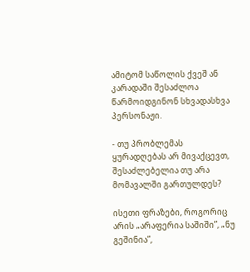ამიტომ საწოლის ქვეშ ან კარადაში შესაძლოა წარმოიდგინონ სხვადასხვა პერსონაჟი.

- თუ პრობლემას ყურადღებას არ მივაქცევთ, შესაძლებელია თუ არა მომავალში გართულდეს?

ისეთი ფრაზები, როგორიც არის „არაფერია საშიში”, „ნუ გეშინია”,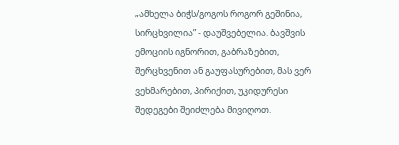„ამხელა ბიჭს/გოგოს როგორ გეშინია, სირცხვილია” - დაუშვებელია. ბავშვის ემოციის იგნორით, გაბრაზებით, შერცხვენით ან გაუფასურებით, მას ვერ ვეხმარებით, პირიქით, უკიდურესი შედეგები შეიძლება მივიღოთ.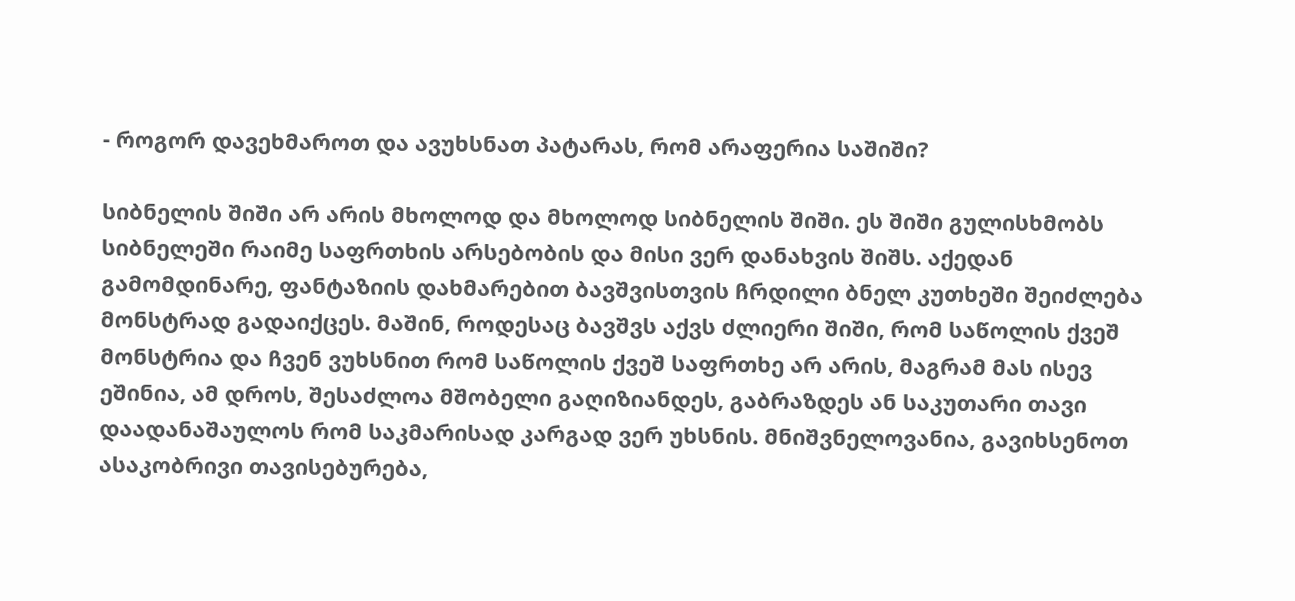- როგორ დავეხმაროთ და ავუხსნათ პატარას, რომ არაფერია საშიში?

სიბნელის შიში არ არის მხოლოდ და მხოლოდ სიბნელის შიში. ეს შიში გულისხმობს სიბნელეში რაიმე საფრთხის არსებობის და მისი ვერ დანახვის შიშს. აქედან გამომდინარე, ფანტაზიის დახმარებით ბავშვისთვის ჩრდილი ბნელ კუთხეში შეიძლება მონსტრად გადაიქცეს. მაშინ, როდესაც ბავშვს აქვს ძლიერი შიში, რომ საწოლის ქვეშ მონსტრია და ჩვენ ვუხსნით რომ საწოლის ქვეშ საფრთხე არ არის, მაგრამ მას ისევ ეშინია, ამ დროს, შესაძლოა მშობელი გაღიზიანდეს, გაბრაზდეს ან საკუთარი თავი დაადანაშაულოს რომ საკმარისად კარგად ვერ უხსნის. მნიშვნელოვანია, გავიხსენოთ ასაკობრივი თავისებურება,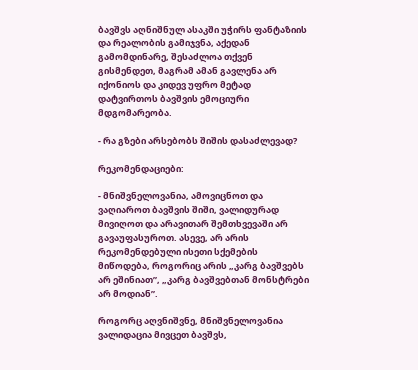ბავშვს აღნიშნულ ასაკში უჭირს ფანტაზიის და რეალობის გამიჯვნა, აქედან გამომდინარე, შესაძლოა თქვენ გისმენდეთ, მაგრამ ამან გავლენა არ იქონიოს და კიდევ უფრო მეტად დატვირთოს ბავშვის ემოციური მდგომარეობა.

- რა გზები არსებობს შიშის დასაძლევად?

რეკომენდაციები:

- მნიშვნელოვანია, ამოვიცნოთ და ვაღიაროთ ბავშვის შიში, ვალიდურად მივიღოთ და არავითარ შემთხვევაში არ გავაუფასუროთ. ასევე, არ არის რეკომენდებული ისეთი სქემების მიწოდება, როგორიც არის „კარგ ბავშვებს არ ეშინიათ”, „კარგ ბავშვებთან მონსტრები არ მოდიან”.

როგორც აღვნიშვნე, მნიშვნელოვანია ვალიდაცია მივცეთ ბავშვს,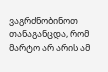ვაგრძნობინოთ თანაგანცდა, რომ მარტო არ არის ამ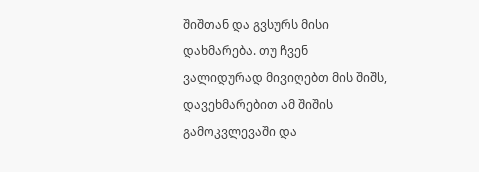შიშთან და გვსურს მისი დახმარება. თუ ჩვენ ვალიდურად მივიღებთ მის შიშს, დავეხმარებით ამ შიშის გამოკვლევაში და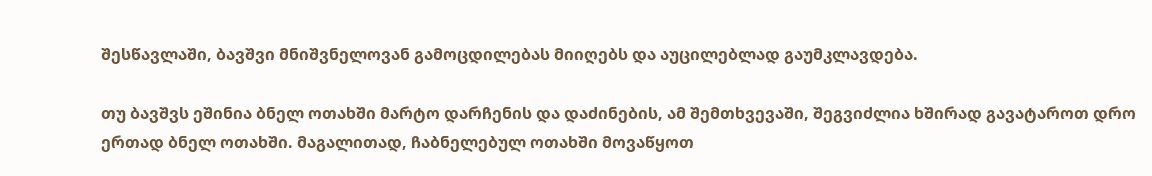შესწავლაში, ბავშვი მნიშვნელოვან გამოცდილებას მიიღებს და აუცილებლად გაუმკლავდება.

თუ ბავშვს ეშინია ბნელ ოთახში მარტო დარჩენის და დაძინების, ამ შემთხვევაში, შეგვიძლია ხშირად გავატაროთ დრო ერთად ბნელ ოთახში. მაგალითად, ჩაბნელებულ ოთახში მოვაწყოთ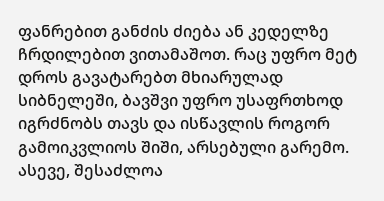ფანრებით განძის ძიება ან კედელზე ჩრდილებით ვითამაშოთ. რაც უფრო მეტ დროს გავატარებთ მხიარულად სიბნელეში, ბავშვი უფრო უსაფრთხოდ იგრძნობს თავს და ისწავლის როგორ გამოიკვლიოს შიში, არსებული გარემო. ასევე, შესაძლოა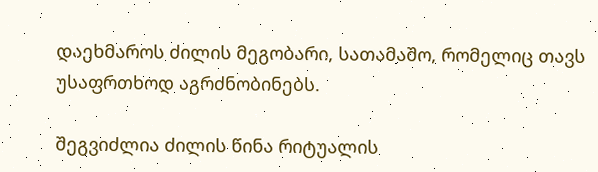დაეხმაროს ძილის მეგობარი, სათამაშო, რომელიც თავს უსაფრთხოდ აგრძნობინებს.

შეგვიძლია ძილის წინა რიტუალის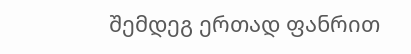შემდეგ ერთად ფანრით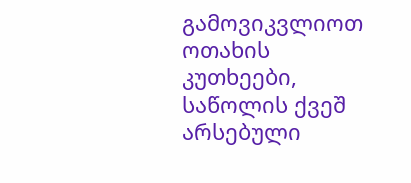გამოვიკვლიოთ ოთახის კუთხეები, საწოლის ქვეშ არსებული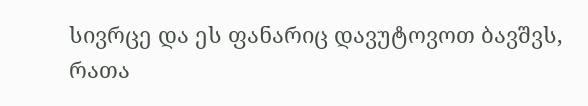სივრცე და ეს ფანარიც დავუტოვოთ ბავშვს, რათა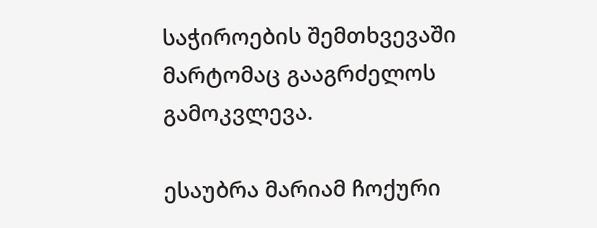საჭიროების შემთხვევაში მარტომაც გააგრძელოს გამოკვლევა.

ესაუბრა მარიამ ჩოქური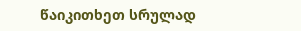წაიკითხეთ სრულად